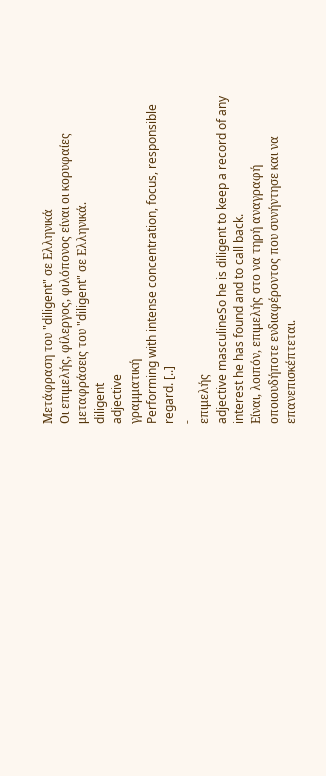Μετάφραση του "diligent" σε Ελληνικά
Οι επιμελής, φίλεργος, φιλόπονος είναι οι κορυφαίες μεταφράσεις του "diligent" σε Ελληνικά.
diligent
adjective
γραμματική
Performing with intense concentration, focus, responsible regard. [..]
-
επιμελής
adjective masculineSo he is diligent to keep a record of any interest he has found and to call back.
Είναι, λοιπόν, επιμελής στο να τηρή αναγραφή οποιουδήποτε ενδιαφέροντος που συνήντησε και να επανεπισκέπτεται.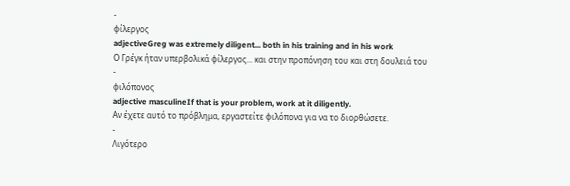-
φίλεργος
adjectiveGreg was extremely diligent... both in his training and in his work
Ο Γρέγκ ήταν υπερβολικά φίλεργος... και στην προπόνηση του και στη δουλειά του
-
φιλόπονος
adjective masculineIf that is your problem, work at it diligently.
Αν έχετε αυτό το πρόβλημα, εργαστείτε φιλόπονα για να το διορθώσετε.
-
Λιγότερο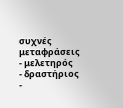συχνές μεταφράσεις
- μελετηρός
- δραστήριος
-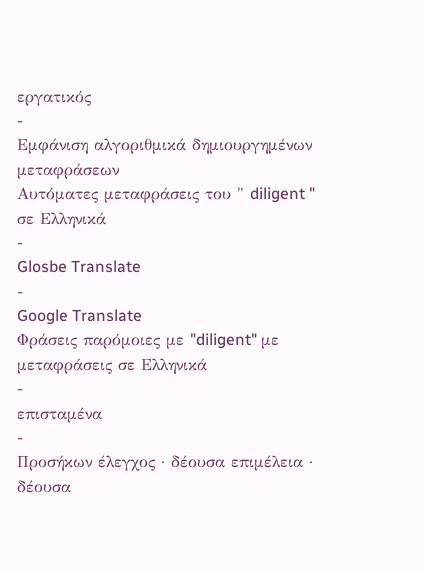εργατικός
-
Εμφάνιση αλγοριθμικά δημιουργημένων μεταφράσεων
Αυτόματες μεταφράσεις του " diligent " σε Ελληνικά
-
Glosbe Translate
-
Google Translate
Φράσεις παρόμοιες με "diligent" με μεταφράσεις σε Ελληνικά
-
επισταμένα
-
Προσήκων έλεγχος · δέουσα επιμέλεια · δέουσα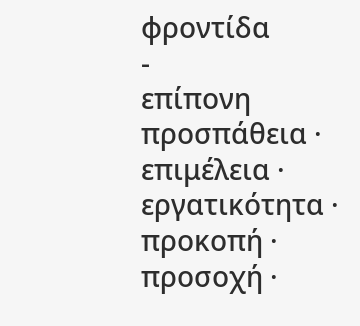φροντίδα
-
επίπονη προσπάθεια · επιμέλεια · εργατικότητα · προκοπή · προσοχή ·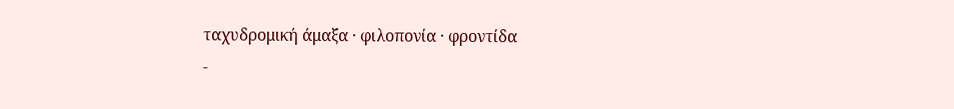ταχυδρομική άμαξα · φιλοπονία · φροντίδα
-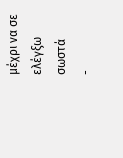μέχρι να σε ελέγξω σωστά
-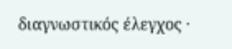διαγνωστικός έλεγχος ·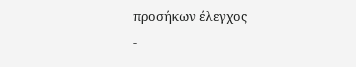προσήκων έλεγχος
-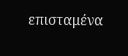επισταμένα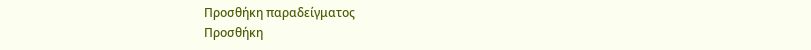Προσθήκη παραδείγματος
Προσθήκη